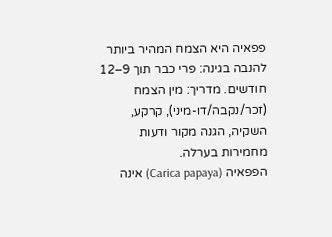פפאיה היא הצמח המהיר ביותר להנבה בגינה: פרי כבר תוך 9–12 חודשים. מדריך: מין הצמח (זכר/נקבה/דו-מיני), קרקע, השקיה, הגנה מקור ודעות מחמירות בערלה.
הפפאיה (Carica papaya) אינה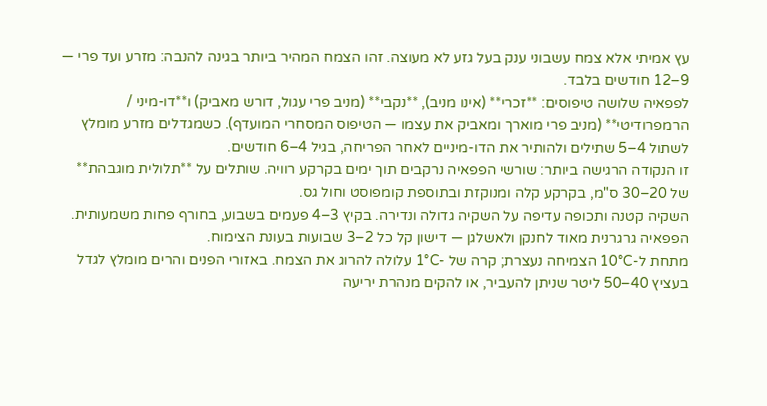עץ אמיתי אלא צמח עשבוני ענק בעל גזע לא מעוצה. זהו הצמח המהיר ביותר בגינה להנבה: מזרע ועד פרי — 9–12 חודשים בלבד.
לפפאיה שלושה טיפוסים: **זכרי** (אינו מניב), **נקבי** (מניב פרי עגול, דורש מאביק) ו**דו-מיני / הרמפרודיטי** (מניב פרי מוארך ומאביק את עצמו — הטיפוס המסחרי המועדף). כשמגדלים מזרע מומלץ לשתול 4–5 שתילים ולהותיר את הדו-מיניים לאחר הפריחה, בגיל 4–6 חודשים.
זו הנקודה הרגישה ביותר: שורשי הפפאיה נרקבים תוך ימים בקרקע רוויה. שותלים על **תלולית מוגבהת** של 20–30 ס"מ, בקרקע קלה ומנוקזת ובתוספת קומפוסט וחול גס.
השקיה קטנה ותכופה עדיפה על השקיה גדולה ונדירה. בקיץ 3–4 פעמים בשבוע, בחורף פחות משמעותית. הפפאיה גרגרנית מאוד לחנקן ולאשלגן — דישון קל כל 2–3 שבועות בעונת הצימוח.
מתחת ל-10°C הצמיחה נעצרת; קרה של -1°C עלולה להרוג את הצמח. באזורי הפנים והרים מומלץ לגדל בעציץ 40–50 ליטר שניתן להעביר, או להקים מנהרת יריעה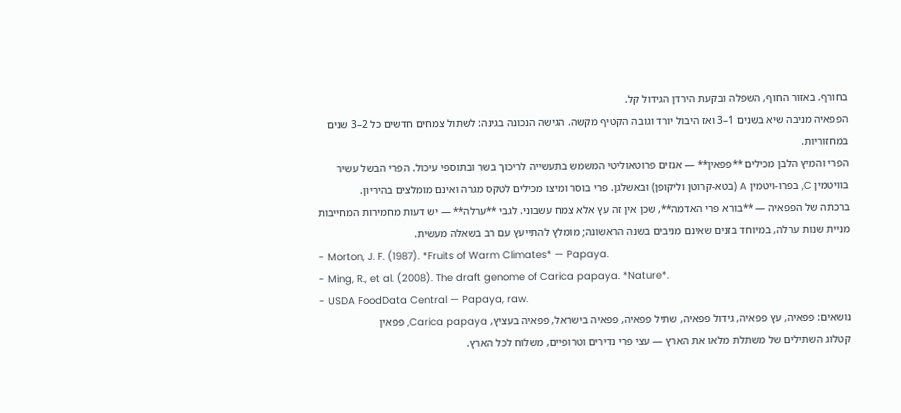בחורף. באזור החוף, השפלה ובקעת הירדן הגידול קל.
הפפאיה מניבה שיא בשנים 1–3 ואז היבול יורד וגובה הקטיף מקשה. הגישה הנכונה בגינה: לשתול צמחים חדשים כל 2–3 שנים במחזוריות.
הפרי והמיץ הלבן מכילים **פפאין** — אנזים פרוטאוליטי המשמש בתעשייה לריכוך בשר ובתוספי עיכול. הפרי הבשל עשיר בוויטמין C, בפרו-ויטמין A (בטא-קרוטן וליקופן) ובאשלגן. פרי בוסר ומיצו מכילים לטקס מגרה ואינם מומלצים בהיריון.
ברכתה של הפפאיה — **בורא פרי האדמה**, שכן אין זה עץ אלא צמח עשבוני. לגבי **ערלה** — יש דעות מחמירות המחייבות מניית שנות ערלה, במיוחד בזנים שאינם מניבים בשנה הראשונה; מומלץ להתייעץ עם רב בשאלה מעשית.
- Morton, J. F. (1987). *Fruits of Warm Climates* — Papaya.
- Ming, R., et al. (2008). The draft genome of Carica papaya. *Nature*.
- USDA FoodData Central — Papaya, raw.
נושאים: פפאיה, עץ פפאיה, גידול פפאיה, שתיל פפאיה, פפאיה בישראל, פפאיה בעציץ, Carica papaya, פפאין
קטלוג השתילים של משתלת מלאו את הארץ — עצי פרי נדירים וטרופיים, משלוח לכל הארץ.